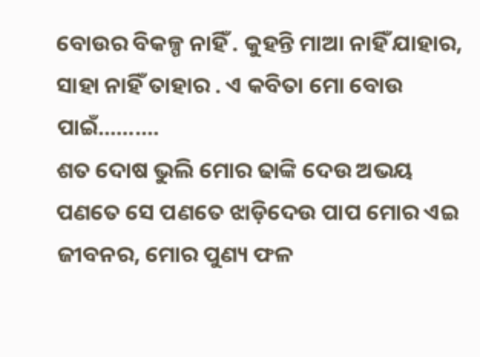ବୋଉର ବିକଳ୍ପ ନାହିଁ . କୁହନ୍ତି ମାଆ ନାହିଁ ଯାହାର, ସାହା ନାହିଁ ତାହାର . ଏ କବିତା ମୋ ବୋଉ ପାଇଁ..........
ଶତ ଦୋଷ ଭୁଲି ମୋର ଢାଙ୍କି ଦେଉ ଅଭୟ ପଣତେ ସେ ପଣତେ ଝାଡ଼ିଦେଉ ପାପ ମୋର ଏଇ ଜୀବନର, ମୋର ପୁଣ୍ୟ ଫଳ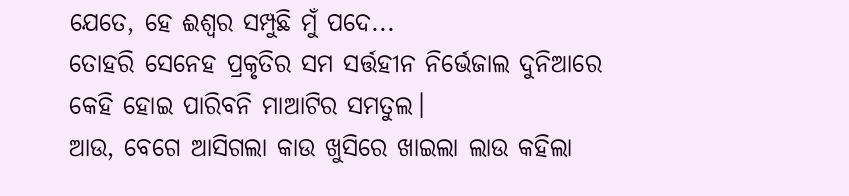ଯେତେ, ହେ ଈଶ୍ୱର ସମ୍ପୁଛି ମୁଁ ପଦେ...
ତୋହରି ସେନେହ ପ୍ରକୃତିର ସମ ସର୍ତ୍ତହୀନ ନିର୍ଭେଜାଲ ଦୁନିଆରେ କେହି ହୋଇ ପାରିବନି ମାଆଟିର ସମତୁଲ।
ଆଉ, ବେଗେ ଆସିଗଲା କାଉ ଖୁସିରେ ଖାଇଲା ଲାଉ କହିଲା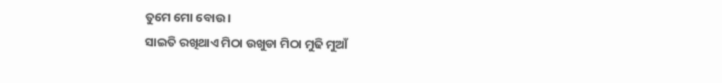ତୁମେ ମୋ ବୋଉ ।
ସାଇତି ରଖିଥାଏ ମିଠା ଉଖୁଡା ମିଠା ମୁଢି ମୁଆଁ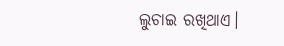ଲୁଚାଇ ରଖିଥାଏ।